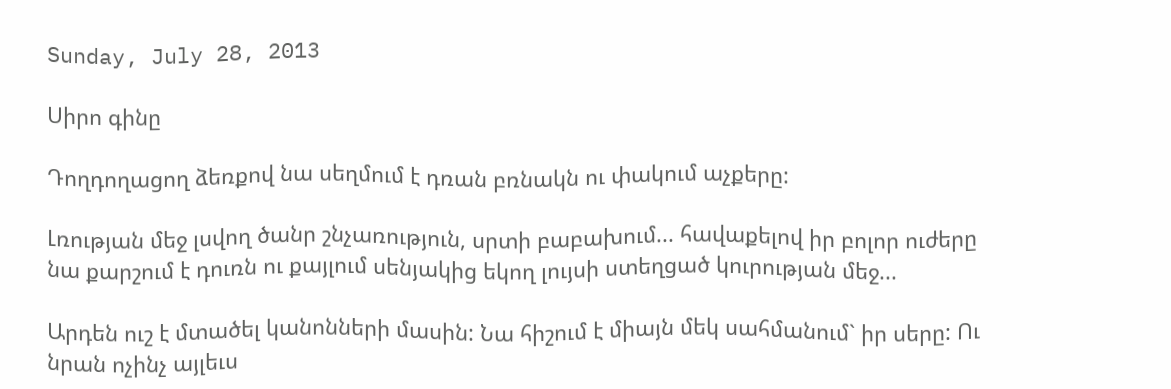Sunday, July 28, 2013

Սիրո գինը

Դողդողացող ձեռքով նա սեղմում է դռան բռնակն ու փակում աչքերը:

Լռության մեջ լսվող ծանր շնչառություն, սրտի բաբախում... հավաքելով իր բոլոր ուժերը նա քարշում է դուռն ու քայլում սենյակից եկող լույսի ստեղցած կուրության մեջ...

Արդեն ուշ է մտածել կանոնների մասին: Նա հիշում է միայն մեկ սահմանում` իր սերը: Ու նրան ոչինչ այլեւս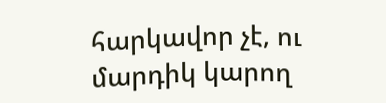հարկավոր չէ, ու մարդիկ կարող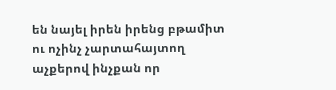են նայել իրեն իրենց բթամիտ ու ոչինչ չարտահայտող աչքերով ինչքան որ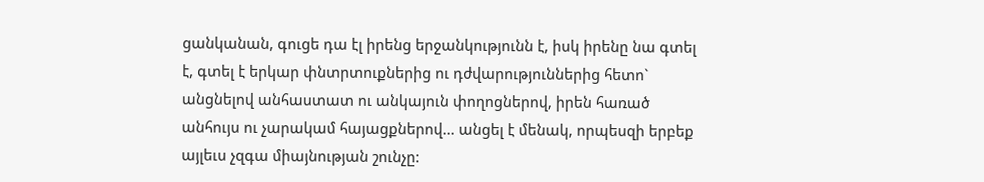ցանկանան, գուցե դա էլ իրենց երջանկությունն է, իսկ իրենը նա գտել է, գտել է երկար փնտրտուքներից ու դժվարություններից հետո` անցնելով անհաստատ ու անկայուն փողոցներով, իրեն հառած անհույս ու չարակամ հայացքներով... անցել է մենակ, որպեսզի երբեք այլեւս չզգա միայնության շունչը: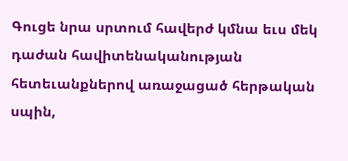Գուցե նրա սրտում հավերժ կմնա եւս մեկ դաժան հավիտենականության հետեւանքներով առաջացած հերթական սպին,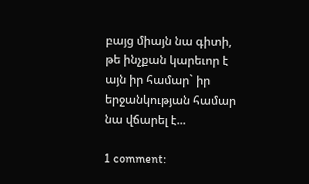բայց միայն նա գիտի, թե ինչքան կարեւոր է այն իր համար` իր երջանկության համար նա վճարել է...

1 comment: